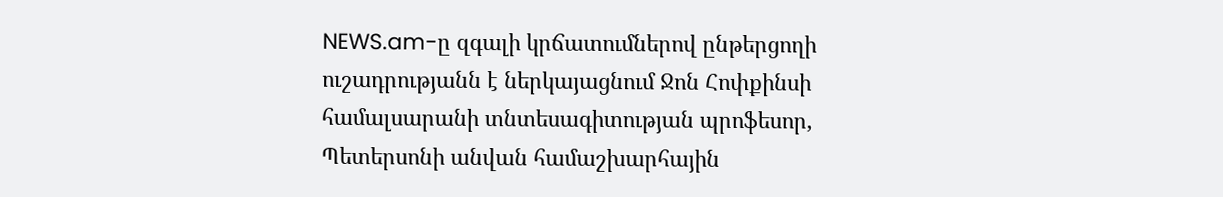NEWS.am-ը զգալի կրճատումներով ընթերցողի ուշադրությանն է ներկայացնում Ջոն Հոփքինսի համալսարանի տնտեսագիտության պրոֆեսոր, Պետերսոնի անվան համաշխարհային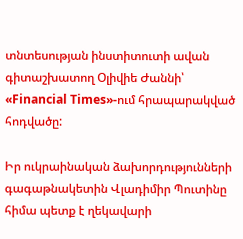տնտեսության ինստիտուտի ավան գիտաշխատող Օլիվիե Ժաննի՝ «Financial Times»-ում հրապարակված հոդվածը:

Իր ուկրաինական ձախորդությունների գագաթնակետին Վլադիմիր Պուտինը հիմա պետք է ղեկավարի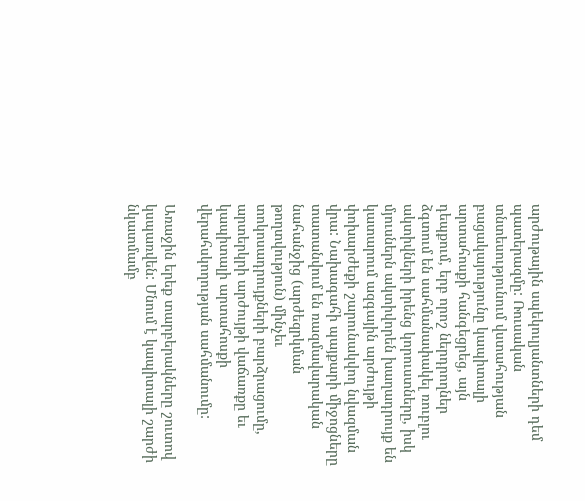արժութային սպեկուլյանտների դեմ պատերազմը: Ռուսական տնտեսությունում վստահության բացակայությունը կապիտալի արտահոսքի հանգեցրեց, այն դեպքում, երբ որոշ ներդրողներ ձգտում են սահմանափակել ռուբլու ակտիվների իրենց կորուստները, իսկ մյուսներն ակտիվորեն խաղադրույք են կատարում ազգային արժույթի փոխարժեքի շարունակվող նվազման վրա: Նախագահի պայքարի միջոցները տատանվում են ռազմավարական նահանջից (արժեզրկման թողտվություն) մինչեւ տոկոսադրույքների բարձրացումը, արտերկրի արժույթի վաճառքը եւ կապիտալի արտահոսքի վերահսկողության սահմանումը:

Առաջին երեք տարբերակները շուտով կսպառվեն: Մնում է կապիտալի շարժի նկատմամբ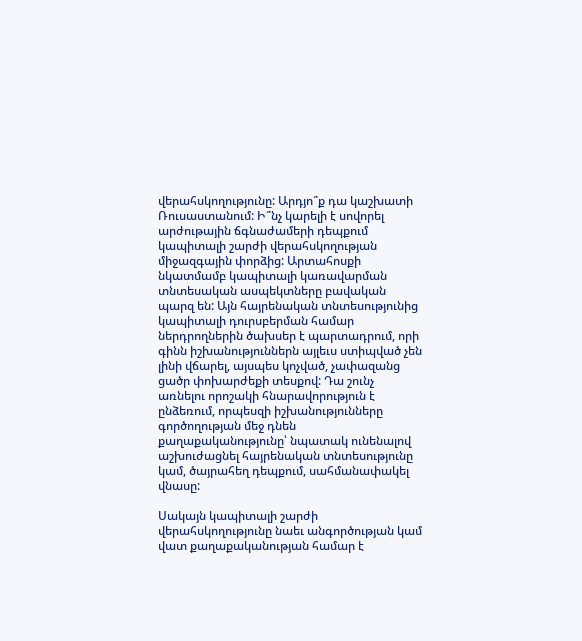վերահսկողությունը: Արդյո՞ք դա կաշխատի Ռուսաստանում: Ի՞նչ կարելի է սովորել արժութային ճգնաժամերի դեպքում կապիտալի շարժի վերահսկողության միջազգային փորձից: Արտահոսքի նկատմամբ կապիտալի կառավարման տնտեսական ասպեկտները բավական պարզ են: Այն հայրենական տնտեսությունից կապիտալի դուրսբերման համար ներդրողներին ծախսեր է պարտադրում, որի գինն իշխանություններն այլեւս ստիպված չեն լինի վճարել, այսպես կոչված, չափազանց ցածր փոխարժեքի տեսքով: Դա շունչ առնելու որոշակի հնարավորություն է ընձեռում, որպեսզի իշխանությունները գործողության մեջ դնեն քաղաքականությունը՝ նպատակ ունենալով աշխուժացնել հայրենական տնտեսությունը կամ, ծայրահեղ դեպքում, սահմանափակել վնասը:

Սակայն կապիտալի շարժի վերահսկողությունը նաեւ անգործության կամ վատ քաղաքականության համար է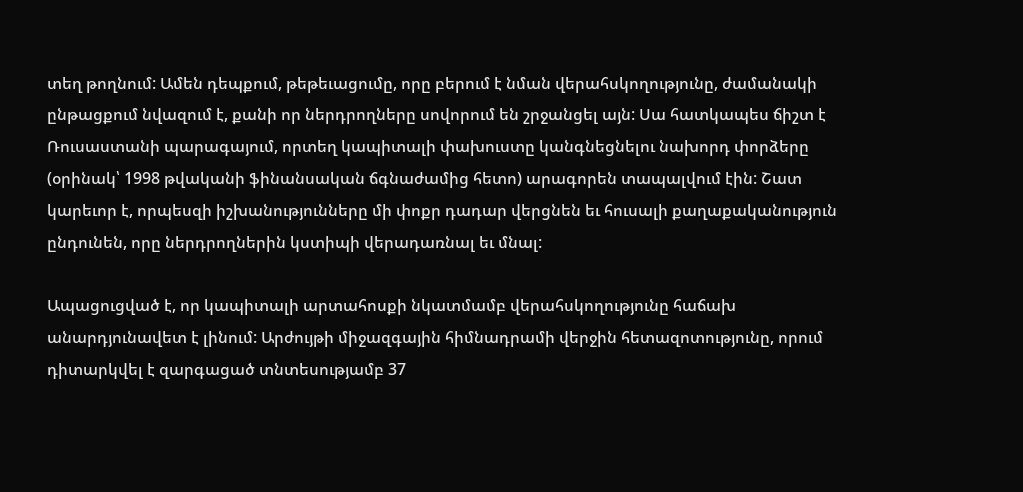տեղ թողնում: Ամեն դեպքում, թեթեւացումը, որը բերում է նման վերահսկողությունը, ժամանակի ընթացքում նվազում է, քանի որ ներդրողները սովորում են շրջանցել այն: Սա հատկապես ճիշտ է Ռուսաստանի պարագայում, որտեղ կապիտալի փախուստը կանգնեցնելու նախորդ փորձերը (օրինակ՝ 1998 թվականի ֆինանսական ճգնաժամից հետո) արագորեն տապալվում էին: Շատ կարեւոր է, որպեսզի իշխանությունները մի փոքր դադար վերցնեն եւ հուսալի քաղաքականություն ընդունեն, որը ներդրողներին կստիպի վերադառնալ եւ մնալ:

Ապացուցված է, որ կապիտալի արտահոսքի նկատմամբ վերահսկողությունը հաճախ անարդյունավետ է լինում: Արժույթի միջազգային հիմնադրամի վերջին հետազոտությունը, որում դիտարկվել է զարգացած տնտեսությամբ 37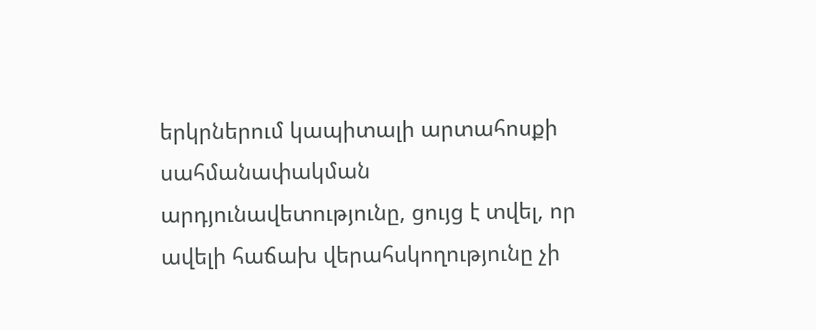երկրներում կապիտալի արտահոսքի սահմանափակման արդյունավետությունը, ցույց է տվել, որ ավելի հաճախ վերահսկողությունը չի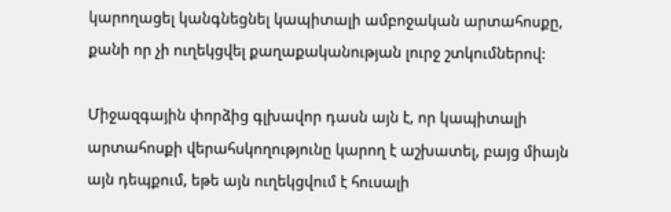կարողացել կանգնեցնել կապիտալի ամբոջական արտահոսքը, քանի որ չի ուղեկցվել քաղաքականության լուրջ շտկումներով:

Միջազգային փորձից գլխավոր դասն այն է, որ կապիտալի արտահոսքի վերահսկողությունը կարող է աշխատել, բայց միայն այն դեպքում, եթե այն ուղեկցվում է հուսալի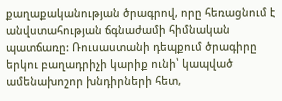քաղաքականության ծրագրով, որը հեռացնում է անվստահության ճգնաժամի հիմնական պատճառը: Ռուսաստանի դեպքում ծրագիրը երկու բաղադրիչի կարիք ունի՝ կապված ամենախոշոր խնդիրների հետ,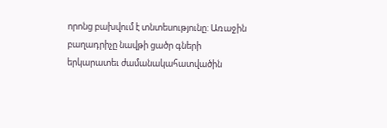որոնց բախվում է տնտեսությունը: Առաջին բաղադրիչը նավթի ցածր գների երկարատեւ ժամանակահատվածին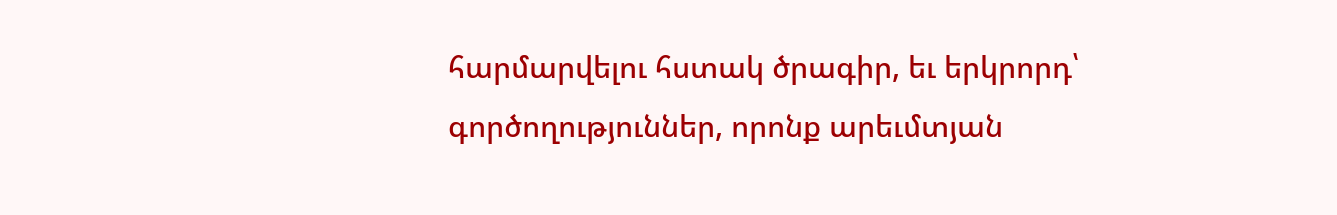հարմարվելու հստակ ծրագիր, եւ երկրորդ՝ գործողություններ, որոնք արեւմտյան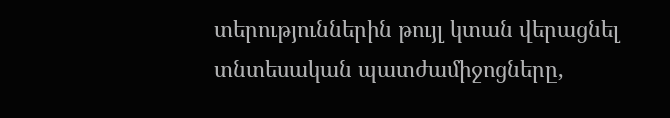տերություններին թույլ կտան վերացնել տնտեսական պատժամիջոցները,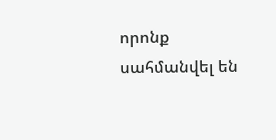որոնք սահմանվել են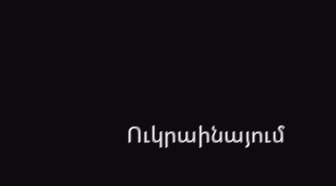Ուկրաինայում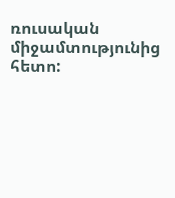ռուսական միջամտությունից հետո: